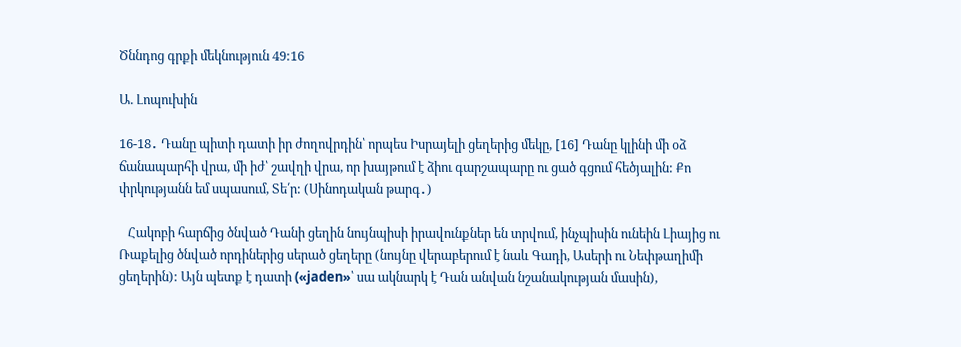Ծննդոց գրքի մեկնություն 49:16

Ա. Լոպուխին

16-18․ Դանը պիտի դատի իր ժողովրդին՝ որպես Իսրայելի ցեղերից մեկը, [16] Դանը կլինի մի օձ ճանապարհի վրա, մի իժ՝ շավղի վրա, որ խայթում է ձիու գարշապարը ու ցած գցում հեծյալին: Քո փրկությանն եմ սպասում, Տե՛ր: (Սինոդական թարգ․)

   Հակոբի հարճից ծնված Դանի ցեղին նույնպիսի իրավունքներ են տրվում, ինչպիսին ունեին Լիայից ու Ռաքելից ծնված որդիներից սերած ցեղերը (նույնը վերաբերում է նաև Գադի, Ասերի ու Նեփթաղիմի ցեղերին): Այն պետք է դատի («jaden»՝ սա ակնարկ է Դան անվան նշանակության մասին),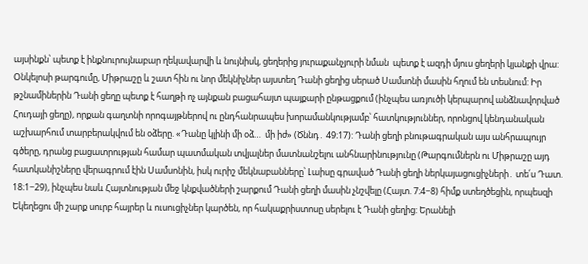այսինքն՝ պետք է ինքնուրույնաբար ղեկավարվի և նույնիսկ, ցեղերից յուրաքանչյուրի նման  պետք է ազդի մյուս ցեղերի կյանքի վրա: Օնկելոսի թարգումը, Միթրաշը և շատ հին ու նոր մեկնիչներ այստեղ Դանի ցեղից սերած Սամսոնի մասին հղում են տեսնում: Իր թշնամիներին Դանի ցեղը պետք է հաղթի ոչ այնքան բացահայտ պայքարի ընթացքում (ինչպես առյուծի կերպարով անձնավորված Հուդայի ցեղը), որքան գաղտնի որոգայթներով ու ընդհանրապես խորամանկությամբ՝ հատկություններ, որոնցով կենդանական աշխարհում տարբերակվում են օձերը. «Դանը կլինի մի օձ…  մի իժ» (Ծննդ․ 49։17): Դանի ցեղի բնութագրական այս անհրապույր գծերը, դրանց բացատրության համար պատմական տվյալներ մատնանշելու անհնարինությունը (Թարգումներն ու Միթրաշը այդ հատկանիշները վերագրում էին Սամսոնին, իսկ ուրիշ մեկնաբանները՝ Լաիսը գրաված Դանի ցեղի ներկայացուցիչների․ տե՛ս Դատ. 18։1−29), ինչպես նաև Հայտնության մեջ կնքվածների շարքում Դանի ցեղի մասին չնշվելը (Հայտ. 7։4−8) հիմք ստեղծեցին, որպեսզի Եկեղեցու մի շարք սուրբ հայրեր և ուսուցիչներ կարծեն, որ հակաքրիստոսը սերելու է Դանի ցեղից: Երանելի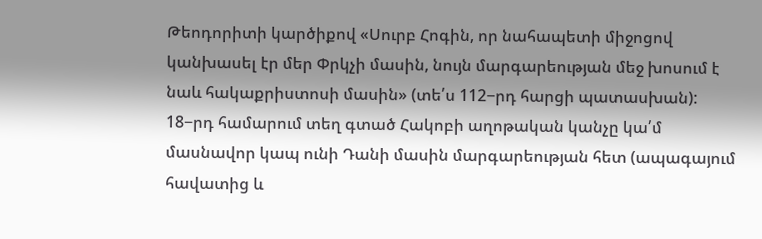Թեոդորիտի կարծիքով «Սուրբ Հոգին, որ նահապետի միջոցով կանխասել էր մեր Փրկչի մասին, նույն մարգարեության մեջ խոսում է նաև հակաքրիստոսի մասին» (տե՛ս 112−րդ հարցի պատասխան): 18−րդ համարում տեղ գտած Հակոբի աղոթական կանչը կա՛մ մասնավոր կապ ունի Դանի մասին մարգարեության հետ (ապագայում հավատից և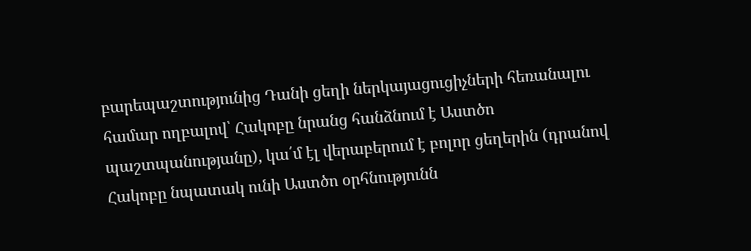բարեպաշտությունից Դանի ցեղի ներկայացուցիչների հեռանալու համար ողբալով՝ Հակոբը նրանց հանձնում է Աստծո պաշտպանությանը), կա՛մ էլ վերաբերում է բոլոր ցեղերին (դրանով Հակոբը նպատակ ունի Աստծո օրհնությունն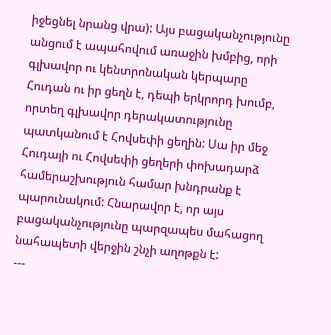իջեցնել նրանց վրա): Այս բացականչությունը անցում է ապահովում առաջին խմբից, որի գլխավոր ու կենտրոնական կերպարը Հուդան ու իր ցեղն է, դեպի երկրորդ խումբ, որտեղ գլխավոր դերակատությունը պատկանում է Հովսեփի ցեղին: Սա իր մեջ Հուդայի ու Հովսեփի ցեղերի փոխադարձ համերաշխություն համար խնդրանք է պարունակում: Հնարավոր է, որ այս բացականչությունը պարզապես մահացող նահապետի վերջին շնչի աղոթքն է:
---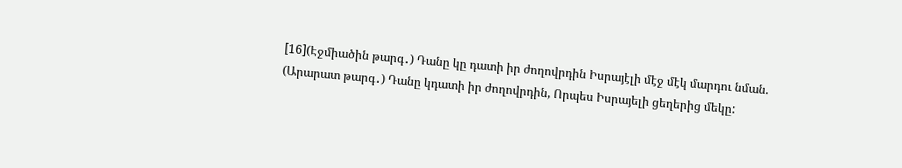[16](Էջմիածին թարգ․) Դանը կը դատի իր ժողովրդին Իսրայէլի մէջ մէկ մարդու նման.
(Արարատ թարգ․) Դանը կդատի իր ժողովրդին, Որպես Իսրայելի ցեղերից մեկը: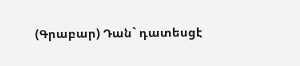(Գրաբար) Դան` դատեսցէ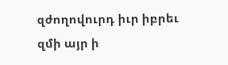զժողովուրդ իւր իբրեւ զմի այր ի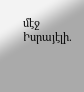մէջ Իսրայէլի.